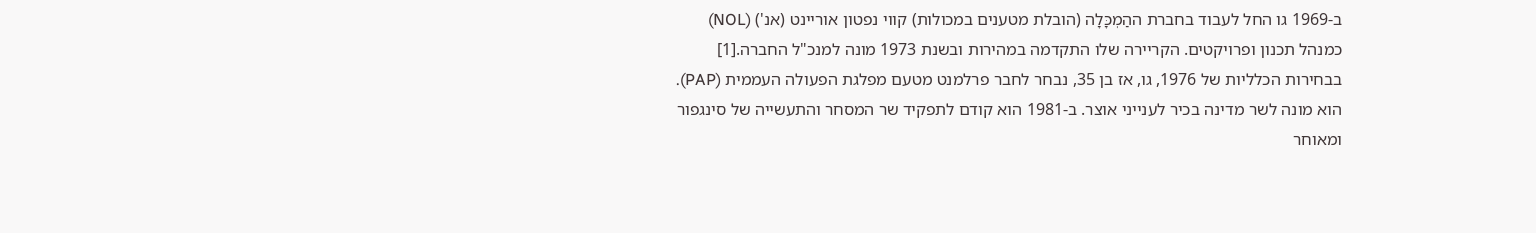ב-1969 גו החל לעבוד בחברת ההַמְכָּלָה (הובלת מטענים במכולות) קווי נפטון אוריינט (אנ') (NOL) כמנהל תכנון ופרויקטים. הקריירה שלו התקדמה במהירות ובשנת 1973 מונה למנכ"ל החברה.[1]
בבחירות הכלליות של 1976, גו, אז בן 35, נבחר לחבר פרלמנט מטעם מפלגת הפעולה העממית (PAP). הוא מונה לשר מדינה בכיר לענייני אוצר. ב-1981 הוא קודם לתפקיד שר המסחר והתעשייה של סינגפור ומאוחר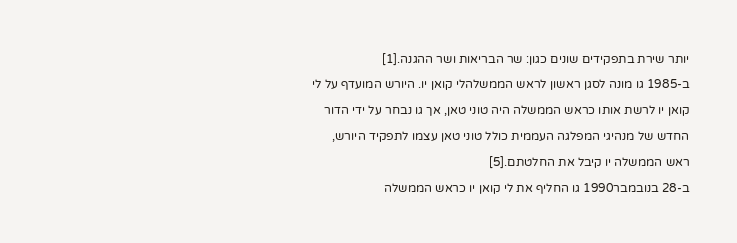יותר שירת בתפקידים שונים כגון: שר הבריאות ושר ההגנה.[1]
ב-1985 גו מונה לסגן ראשון לראש הממשלהלי קואן יו. היורש המועדף על לי קואן יו לרשת אותו כראש הממשלה היה טוני טאן, אך גו נבחר על ידי הדור החדש של מנהיגי המפלגה העממית כולל טוני טאן עצמו לתפקיד היורש, ראש הממשלה יו קיבל את החלטתם.[5]
ב-28 בנובמבר1990 גו החליף את לי קואן יו כראש הממשלה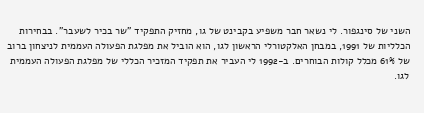השני של סינגפור. לי נשאר חבר משפיע בקבינט של גו, מחזיק התפקיד "שר בכיר לשעבר". בבחירות הכלליות של 1991, במבחן האלקטורלי הראשון לגו, הוא הוביל את מפלגת הפעולה העממית לניצחון ברוב של 61% מכלל קולות הבוחרים. ב-1992 לי העביר את תפקיד המזכיר הכללי של מפלגת הפעולה העממית לגו.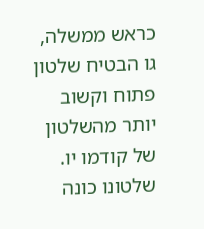כראש ממשלה, גו הבטיח שלטון פתוח וקשוב יותר מהשלטון של קודמו יו. שלטונו כונה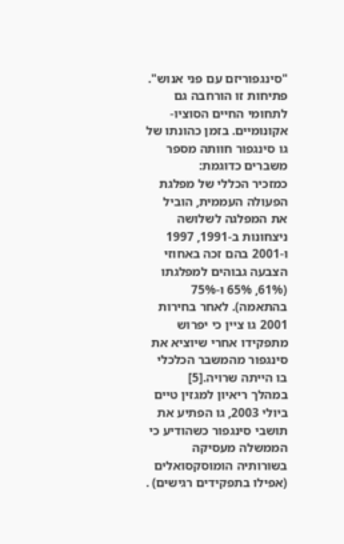"סינגפוריזם עם פני אנוש". פתיחות זו הורחבה גם לתחומי החיים הסוציו-אקונומיים. בזמן כהונתו של גו סינגפור חוותה מספר משברים כדוגמת:
כמזכיר הכללי של מפלגת הפעולה העממית, הוביל את המפלגה לשלושה ניצחונות ב-1991, 1997 ו-2001 בהם זכה באחוזי הצבעה גבוהים למפלגתו (61%, 65% ו-75% בהתאמה). לאחר בחירות 2001 גו ציין כי יפרוש מתפקידו אחרי שיוציא את סינגפור מהמשבר הכלכלי בו הייתה שרויה.[5]
במהלך ריאיון למגזין טיים ביולי 2003, גו הפתיע את תושבי סינגפור כשהודיע כי הממשלה מעסיקה בשורותיה הומוסקסואלים (אפילו בתפקידים רגישים) .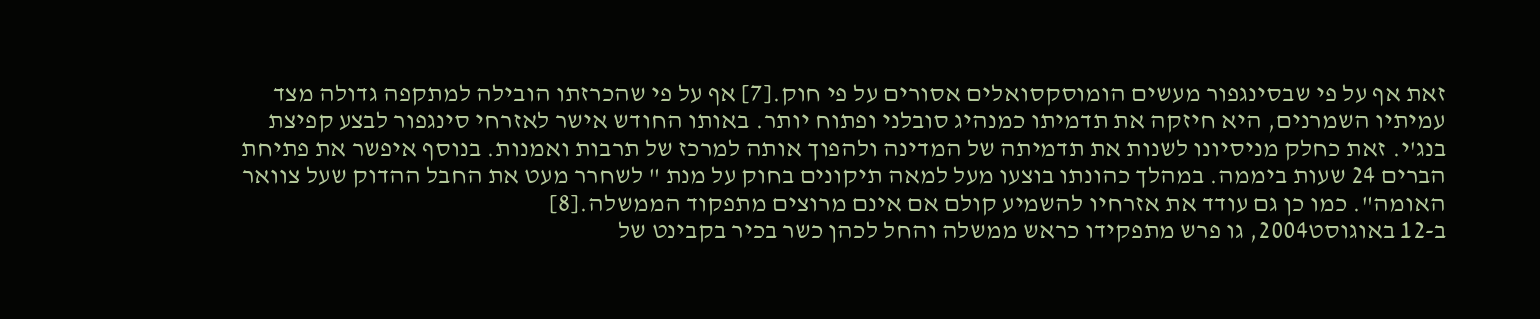זאת אף על פי שבסינגפור מעשים הומוסקסואלים אסורים על פי חוק.[7] אף על פי שהכרזתו הובילה למתקפה גדולה מצד עמיתיו השמרנים, היא חיזקה את תדמיתו כמנהיג סובלני ופתוח יותר. באותו החודש אישר לאזרחי סינגפור לבצע קפיצת בנג'י. זאת כחלק מניסיונו לשנות את תדמיתה של המדינה ולהפוך אותה למרכז של תרבות ואמנות. בנוסף איפשר את פתיחת הברים 24 שעות ביממה. במהלך כהונתו בוצעו מעל למאה תיקונים בחוק על מנת " לשחרר מעט את החבל ההדוק שעל צוואר האומה". כמו כן גם עודד את אזרחיו להשמיע קולם אם אינם מרוצים מתפקוד הממשלה.[8]
ב-12 באוגוסט2004, גו פרש מתפקידו כראש ממשלה והחל לכהן כשר בכיר בקבינט של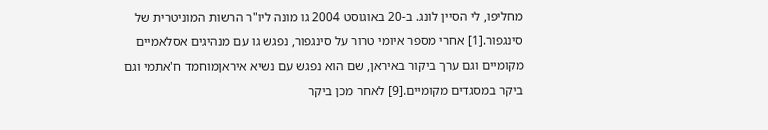מחליפו, לי הסיין לונג. ב-20 באוגוסט 2004 גו מונה ליו"ר הרשות המוניטרית של סינגפור.[1] אחרי מספר איומי טרור על סינגפור, נפגש גו עם מנהיגים אסלאמיים מקומיים וגם ערך ביקור באיראן, שם הוא נפגש עם נשיא איראןמוחמד ח'אתמי וגם ביקר במסגדים מקומיים.[9] לאחר מכן ביקר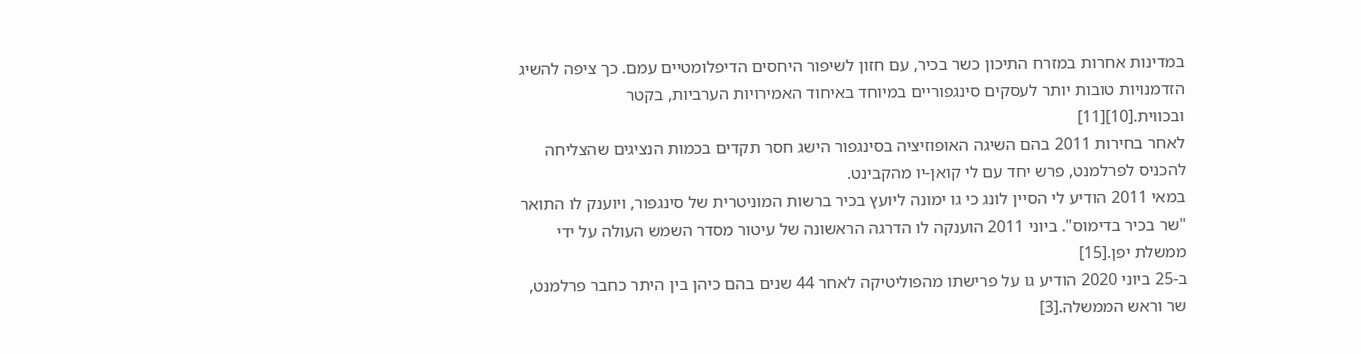במדינות אחרות במזרח התיכון כשר בכיר, עם חזון לשיפור היחסים הדיפלומטיים עמם. כך ציפה להשיג הזדמנויות טובות יותר לעסקים סינגפוריים במיוחד באיחוד האמירויות הערביות, בקטר ובכווית.[10][11]
לאחר בחירות 2011 בהם השיגה האופוזיציה בסינגפור הישג חסר תקדים בכמות הנציגים שהצליחה להכניס לפרלמנט, פרש יחד עם לי קואן-יו מהקבינט.
במאי 2011 הודיע לי הסיין לונג כי גו ימונה ליועץ בכיר ברשות המוניטרית של סינגפור, ויוענק לו התואר "שר בכיר בדימוס". ביוני 2011 הוענקה לו הדרגה הראשונה של עיטור מסדר השמש העולה על ידי ממשלת יפן.[15]
ב-25 ביוני 2020 הודיע גו על פרישתו מהפוליטיקה לאחר 44 שנים בהם כיהן בין היתר כחבר פרלמנט, שר וראש הממשלה.[3]